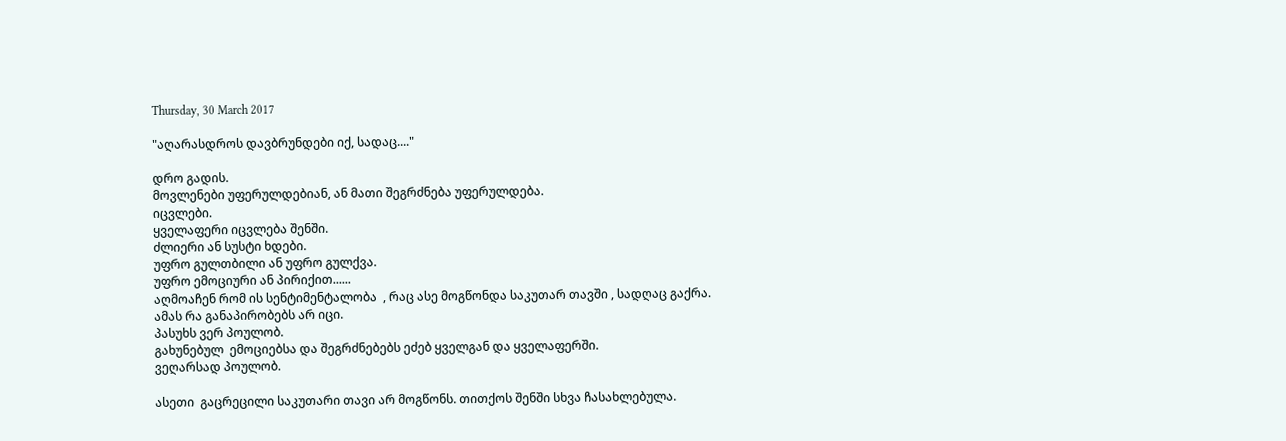Thursday, 30 March 2017

"აღარასდროს დავბრუნდები იქ, სადაც...."

დრო გადის.
მოვლენები უფერულდებიან, ან მათი შეგრძნება უფერულდება.
იცვლები.
ყველაფერი იცვლება შენში.
ძლიერი ან სუსტი ხდები.
უფრო გულთბილი ან უფრო გულქვა.
უფრო ემოციური ან პირიქით......
აღმოაჩენ რომ ის სენტიმენტალობა  , რაც ასე მოგწონდა საკუთარ თავში , სადღაც გაქრა.
ამას რა განაპირობებს არ იცი.
პასუხს ვერ პოულობ.
გახუნებულ  ემოციებსა და შეგრძნებებს ეძებ ყველგან და ყველაფერში.
ვეღარსად პოულობ.

ასეთი  გაცრეცილი საკუთარი თავი არ მოგწონს. თითქოს შენში სხვა ჩასახლებულა.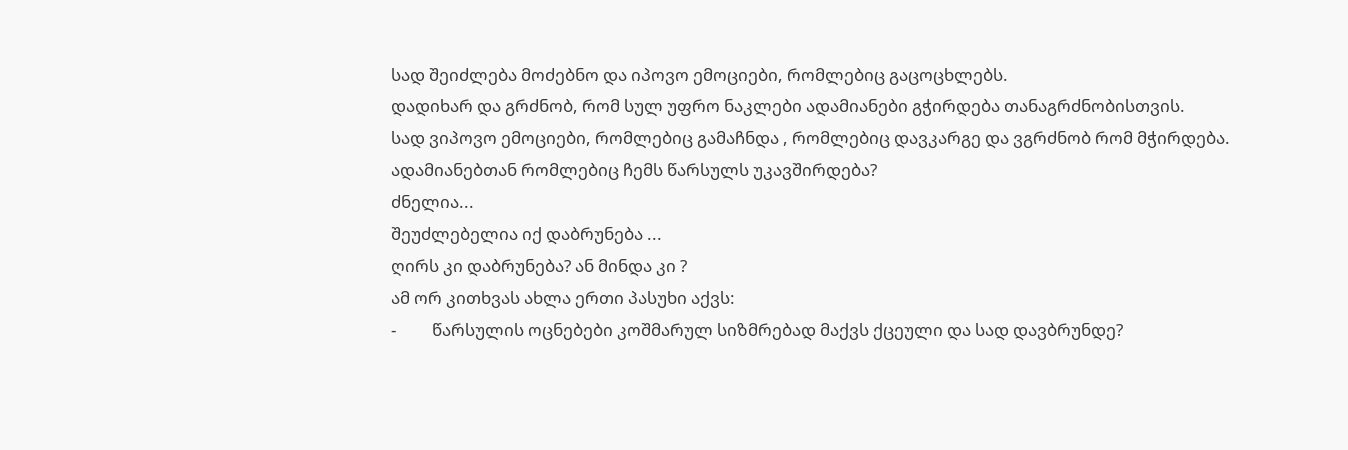სად შეიძლება მოძებნო და იპოვო ემოციები, რომლებიც გაცოცხლებს.
დადიხარ და გრძნობ, რომ სულ უფრო ნაკლები ადამიანები გჭირდება თანაგრძნობისთვის.
სად ვიპოვო ემოციები, რომლებიც გამაჩნდა , რომლებიც დავკარგე და ვგრძნობ რომ მჭირდება.
ადამიანებთან რომლებიც ჩემს წარსულს უკავშირდება?
ძნელია...
შეუძლებელია იქ დაბრუნება ...
ღირს კი დაბრუნება? ან მინდა კი ?
ამ ორ კითხვას ახლა ერთი პასუხი აქვს:
-         წარსულის ოცნებები კოშმარულ სიზმრებად მაქვს ქცეული და სად დავბრუნდე?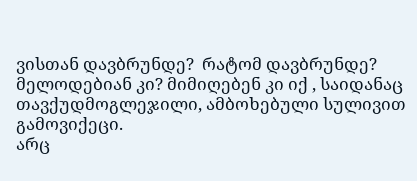ვისთან დავბრუნდე?  რატომ დავბრუნდე? მელოდებიან კი? მიმიღებენ კი იქ , საიდანაც თავქუდმოგლეჯილი, ამბოხებული სულივით გამოვიქეცი.
არც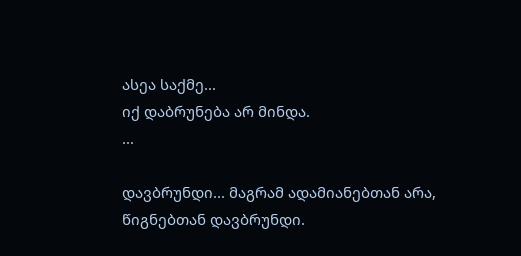ასეა საქმე...
იქ დაბრუნება არ მინდა.
...

დავბრუნდი... მაგრამ ადამიანებთან არა, წიგნებთან დავბრუნდი.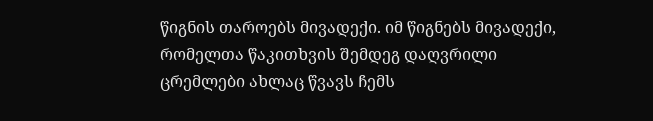წიგნის თაროებს მივადექი. იმ წიგნებს მივადექი, რომელთა წაკითხვის შემდეგ დაღვრილი ცრემლები ახლაც წვავს ჩემს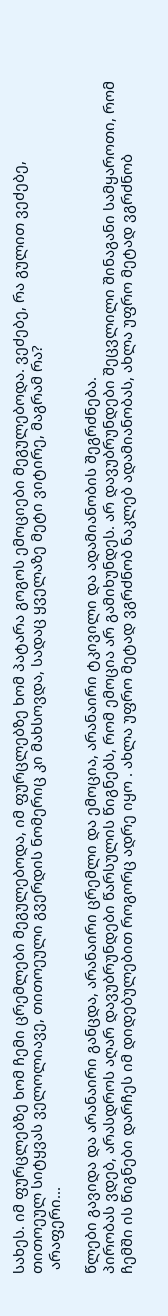სახეს. იმ ფურცლებზე ხომ ჩემი ცრემლები მეგულებოდა, იმ ფურცლებზე ხომ პატარა გოგოს ემოციები მეგულებოდა. ვეძებე, რა გულით ვეძებე, თითოეულ სიტყვას ველოლიავე, თითოეული გვერდის ნომერიც კი მახსოვდა, სადაც ყველაზე მეტი ვიტირე, მაგრამ რა?
 არაფერი...

წლები გავიდა და არანაირი განცდა, არანაირი ცრემლი და ემოცია, არანაირი ტკივილი და ადამიანობის შეგრძნება.
პირობას ვდებ, არასდროს აღარ დავუბრუნდები წარსულის წიგნებს, რომ ემოცია არ გამიხუნდეს. არ დავუბრუნდები შეცვლილი შინაგანი სამყაროთი, რომ ჩემში ის წიგნები დარჩეს იმ დიდებულებით როგორც ადრე იყო . ახლა უფრო მეტად ვგრძნობ ნაკლებ ადამიანობას, ახლა უფრო მეტად ვგრძნობ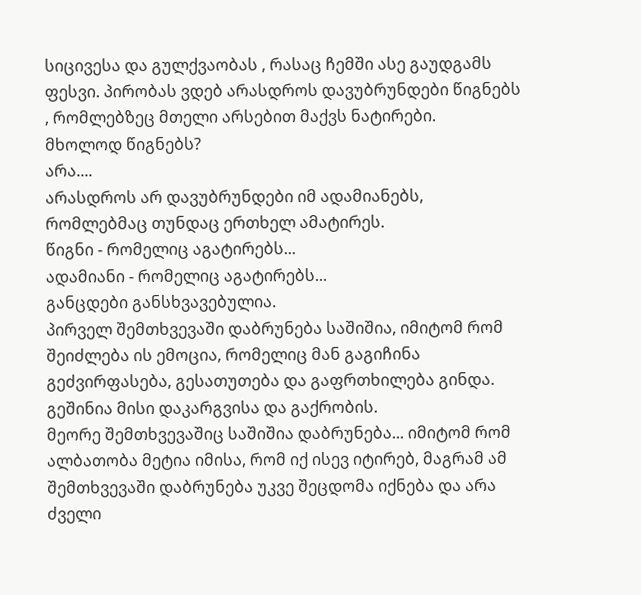სიცივესა და გულქვაობას , რასაც ჩემში ასე გაუდგამს ფესვი. პირობას ვდებ არასდროს დავუბრუნდები წიგნებს , რომლებზეც მთელი არსებით მაქვს ნატირები.
მხოლოდ წიგნებს?
არა....
არასდროს არ დავუბრუნდები იმ ადამიანებს, რომლებმაც თუნდაც ერთხელ ამატირეს.
წიგნი - რომელიც აგატირებს...
ადამიანი - რომელიც აგატირებს...
განცდები განსხვავებულია.
პირველ შემთხვევაში დაბრუნება საშიშია, იმიტომ რომ შეიძლება ის ემოცია, რომელიც მან გაგიჩინა გეძვირფასება, გესათუთება და გაფრთხილება გინდა. გეშინია მისი დაკარგვისა და გაქრობის.
მეორე შემთხვევაშიც საშიშია დაბრუნება... იმიტომ რომ ალბათობა მეტია იმისა, რომ იქ ისევ იტირებ, მაგრამ ამ შემთხვევაში დაბრუნება უკვე შეცდომა იქნება და არა ძველი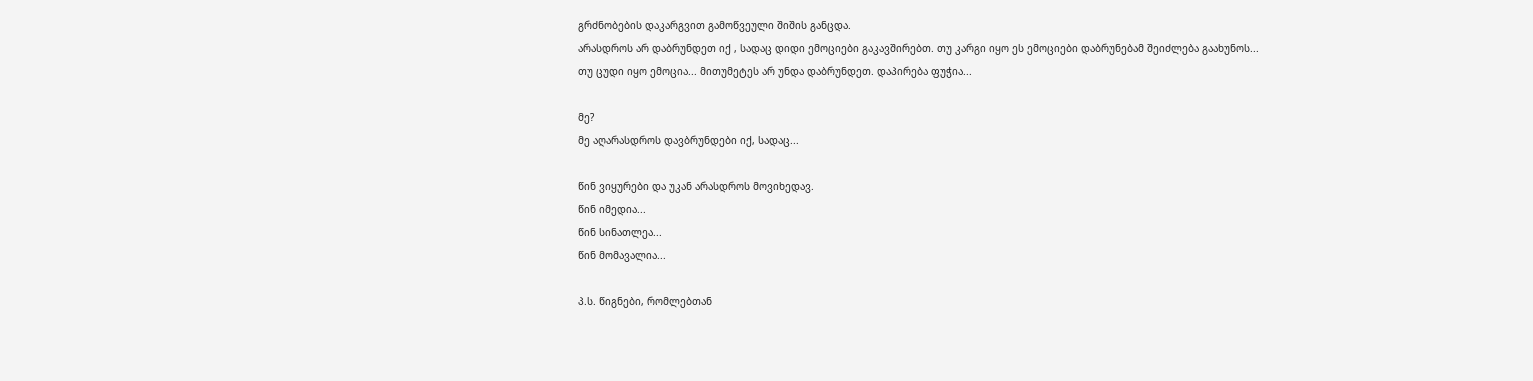გრძნობების დაკარგვით გამოწვეული შიშის განცდა.
არასდროს არ დაბრუნდეთ იქ , სადაც დიდი ემოციები გაკავშირებთ. თუ კარგი იყო ეს ემოციები დაბრუნებამ შეიძლება გაახუნოს...
თუ ცუდი იყო ემოცია... მითუმეტეს არ უნდა დაბრუნდეთ. დაპირება ფუჭია...

მე?
მე აღარასდროს დავბრუნდები იქ, სადაც...

წინ ვიყურები და უკან არასდროს მოვიხედავ.
წინ იმედია...
წინ სინათლეა...
წინ მომავალია...

პ.ს. წიგნები, რომლებთან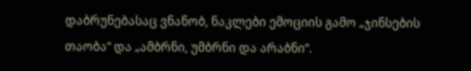დაბრუნებასაც ვნანობ, ნაკლები ემოციის გამო „ჯინსების თაობა“ და „ამბრნი, უმბრნი და არაბნი“.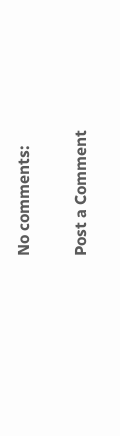No comments:

Post a Comment